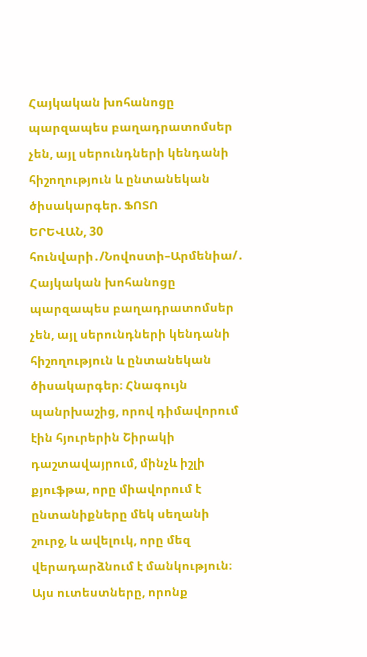Հայկական խոհանոցը պարզապես բաղադրատոմսեր չեն, այլ սերունդների կենդանի հիշողություն և ընտանեկան ծիսակարգեր. ՖՈՏՈ
ԵՐԵՎԱՆ, 30 հունվարի․/Նովոստի–Արմենիա/․ Հայկական խոհանոցը պարզապես բաղադրատոմսեր չեն, այլ սերունդների կենդանի հիշողություն և ընտանեկան ծիսակարգեր։ Հնագույն պանրխաշից, որով դիմավորում էին հյուրերին Շիրակի դաշտավայրում, մինչև իշլի քյուֆթա, որը միավորում է ընտանիքները մեկ սեղանի շուրջ, և ավելուկ, որը մեզ վերադարձնում է մանկություն։ Այս ուտեստները, որոնք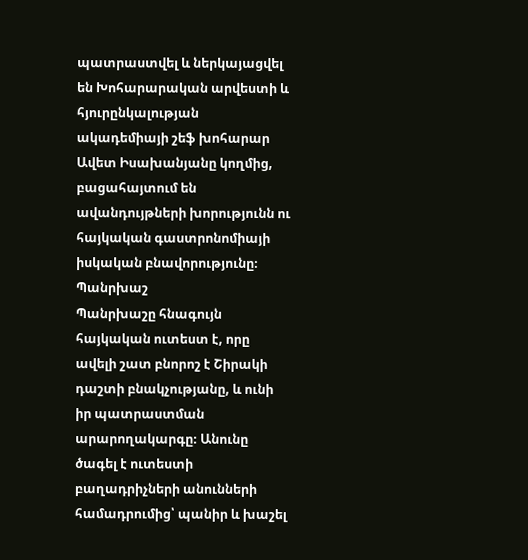պատրաստվել և ներկայացվել են Խոհարարական արվեստի և հյուրընկալության ակադեմիայի շեֆ խոհարար Ավետ Իսախանյանը կողմից, բացահայտում են ավանդույթների խորությունն ու հայկական գաստրոնոմիայի իսկական բնավորությունը։
Պանրխաշ
Պանրխաշը հնագույն հայկական ուտեստ է, որը ավելի շատ բնորոշ է Շիրակի դաշտի բնակչությանը, և ունի իր պատրաստման արարողակարգը։ Անունը ծագել է ուտեստի բաղադրիչների անունների համադրումից՝ պանիր և խաշել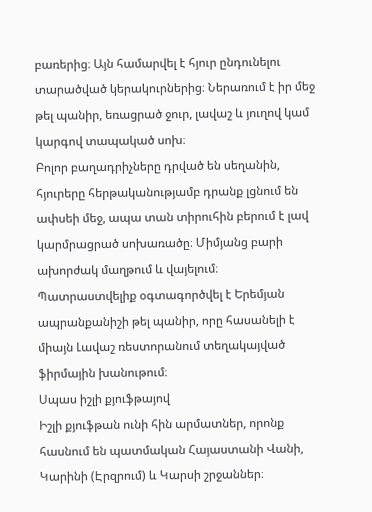բառերից։ Այն համարվել է հյուր ընդունելու տարածված կերակուրներից։ Ներառում է իր մեջ թել պանիր, եռացրած ջուր, լավաշ և յուղով կամ կարգով տապակած սոխ։
Բոլոր բաղադրիչները դրված են սեղանին, հյուրերը հերթականությամբ դրանք լցնում են ափսեի մեջ, ապա տան տիրուհին բերում է լավ կարմրացրած սոխառածը։ Միմյանց բարի ախորժակ մաղթում և վայելում։
Պատրաստվելիք օգտագործվել է Երեմյան ապրանքանիշի թել պանիր, որը հասանելի է միայն Լավաշ ռեստորանում տեղակայված ֆիրմային խանութում։
Սպաս իշլի քյուֆթայով
Իշլի քյուֆթան ունի հին արմատներ, որոնք հասնում են պատմական Հայաստանի Վանի, Կարինի (Էրզրում) և Կարսի շրջաններ։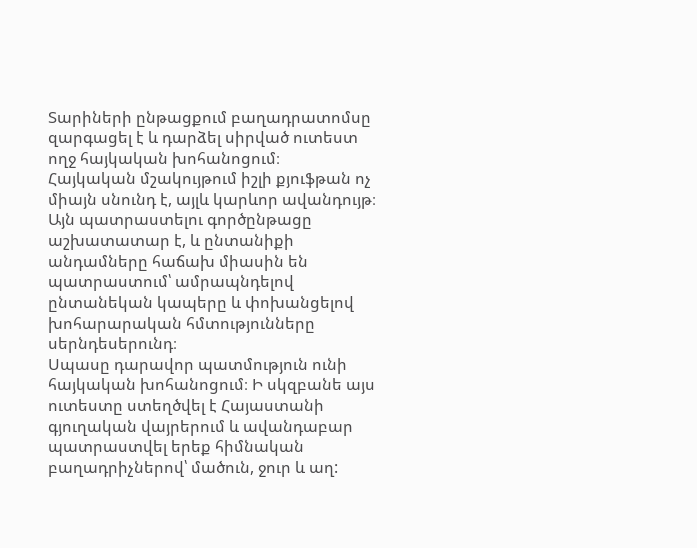Տարիների ընթացքում բաղադրատոմսը զարգացել է և դարձել սիրված ուտեստ ողջ հայկական խոհանոցում։
Հայկական մշակույթում իշլի քյուֆթան ոչ միայն սնունդ է, այլև կարևոր ավանդույթ։ Այն պատրաստելու գործընթացը աշխատատար է, և ընտանիքի անդամները հաճախ միասին են պատրաստում՝ ամրապնդելով ընտանեկան կապերը և փոխանցելով խոհարարական հմտությունները սերնդեսերունդ։
Սպասը դարավոր պատմություն ունի հայկական խոհանոցում։ Ի սկզբանե այս ուտեստը ստեղծվել է Հայաստանի գյուղական վայրերում և ավանդաբար պատրաստվել երեք հիմնական բաղադրիչներով՝ մածուն, ջուր և աղ: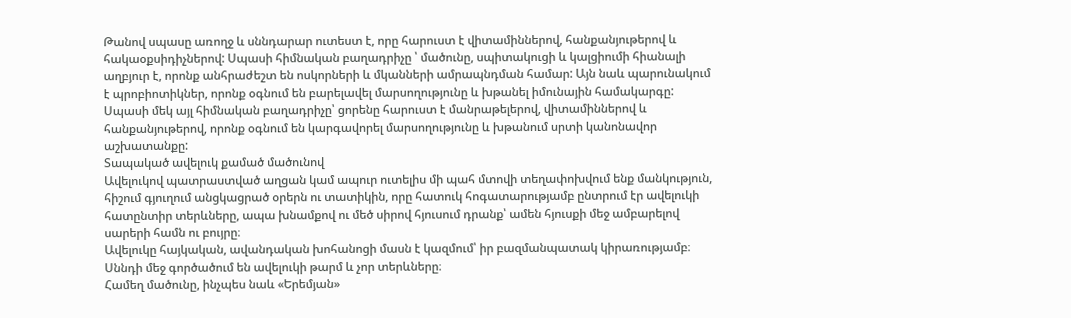Թանով սպասը առողջ և սննդարար ուտեստ է, որը հարուստ է վիտամիններով, հանքանյութերով և հակաօքսիդիչներով: Սպասի հիմնական բաղադրիչը ՝ մածունը, սպիտակուցի և կալցիումի հիանալի աղբյուր է, որոնք անհրաժեշտ են ոսկորների և մկանների ամրապնդման համար: Այն նաև պարունակում է պրոբիոտիկներ, որոնք օգնում են բարելավել մարսողությունը և խթանել իմունային համակարգը: Սպասի մեկ այլ հիմնական բաղադրիչը՝ ցորենը հարուստ է մանրաթելերով, վիտամիններով և հանքանյութերով, որոնք օգնում են կարգավորել մարսողությունը և խթանում սրտի կանոնավոր աշխատանքը:
Տապակած ավելուկ քամած մածունով
Ավելուկով պատրաստված աղցան կամ ապուր ուտելիս մի պահ մտովի տեղափոխվում ենք մանկություն, հիշում գյուղում անցկացրած օրերն ու տատիկին, որը հատուկ հոգատարությամբ ընտրում էր ավելուկի հատընտիր տերևները, ապա խնամքով ու մեծ սիրով հյուսում դրանք՝ ամեն հյուսքի մեջ ամբարելով սարերի համն ու բույրը։
Ավելուկը հայկական, ավանդական խոհանոցի մասն է կազմում՝ իր բազմանպատակ կիրառությամբ։
Սննդի մեջ գործածում են ավելուկի թարմ և չոր տերևները։
Համեղ մածունը, ինչպես նաև «Երեմյան»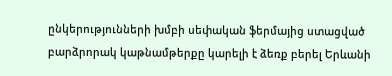ընկերությունների խմբի սեփական ֆերմայից ստացված բարձրորակ կաթնամթերքը կարելի է ձեռք բերել Երևանի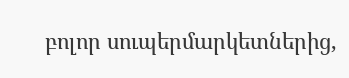բոլոր սուպերմարկետներից,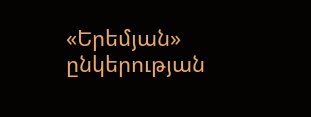«Երեմյան» ընկերության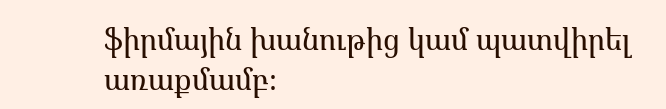ֆիրմային խանութից կամ պատվիրել առաքմամբ։